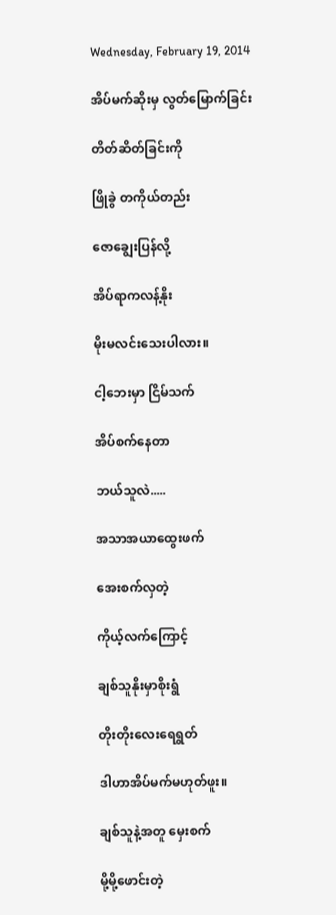Wednesday, February 19, 2014

အိပ်မက်ဆိုးမှ လွတ်မြောက်ခြင်း

တိတ်ဆိတ်ခြင်းကို

ဖြိုခွဲ တကိုယ်တည်း

ဇောချွေးပြန်လို့

အိပ်ရာကလန့်နိုး

မိုးမလင်းသေးပါလား။

ငါ့ဘေးမှာ ငြိမ်သက်

အိပ်စက်နေတာ

ဘယ်သူလဲ.....

အသာအယာထွေးဖက်

အေးစက်လှတဲ့

ကိုယ့်လက်ကြောင့်

ချစ်သူနိုးမှာစိုးရွံ

တိုးတိုးလေးရေရွတ်

ဒါဟာအိပ်မက်မဟုတ်ဖူး။

ချစ်သူနဲ့အတူ မှေးစက်

မို့မို့ဖောင်းတဲ့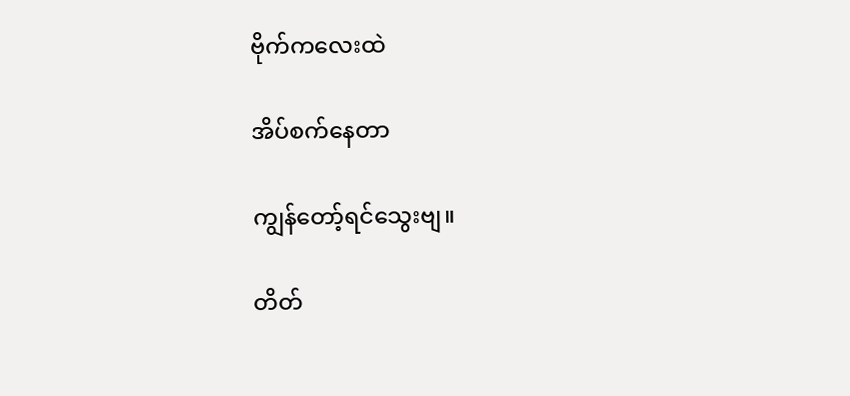ဗိုက်ကလေးထဲ

အိပ်စက်နေတာ

ကျွန်တော့်ရင်သွေးဗျ။

တိတ်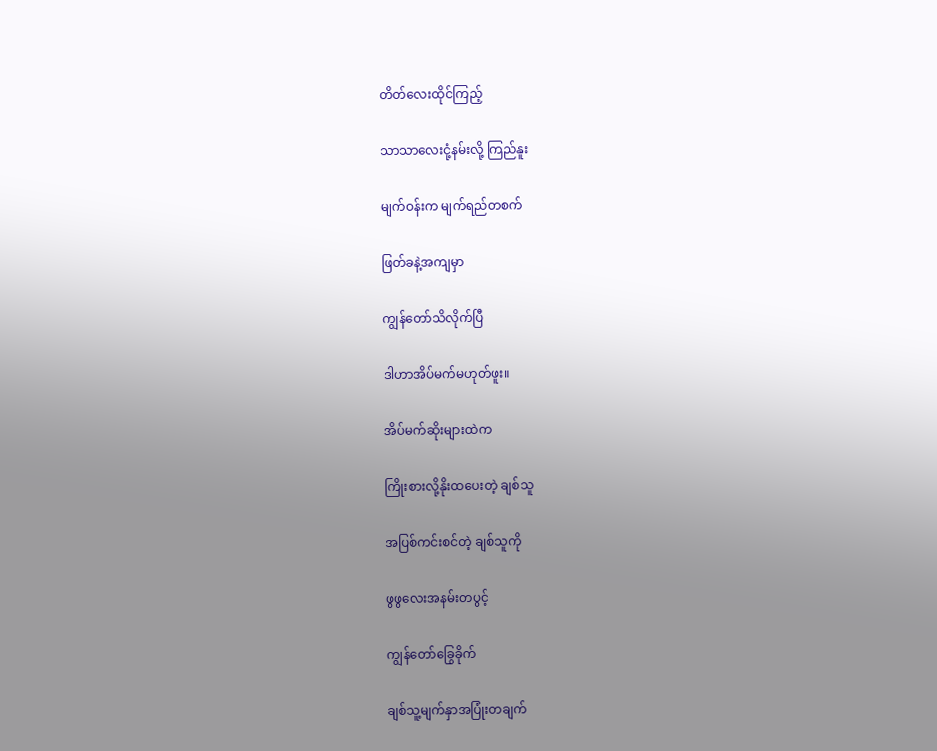တိတ်လေးထိုင်ကြည့်

သာသာလေးငုံ့နမ်းလို့ ကြည်နူး

မျက်ဝန်းက မျက်ရည်တစက်

ဖြတ်ခနဲ့အကျမှာ

ကျွန်တော်သိလိုက်ပြီ

ဒါဟာအိပ်မက်မဟုတ်ဖူး။

အိပ်မက်ဆိုးများထဲက

ကြိုးစားလို့နိုးထပေးတဲ့ ချစ်သူ

အပြစ်ကင်းစင်တဲ့ ချစ်သူကို

ဖွဖွလေးအနမ်းတပွင့်

ကျွန်တော်ခြွေခိုက်

ချစ်သူ့မျက်နှာအပြုံးတချက်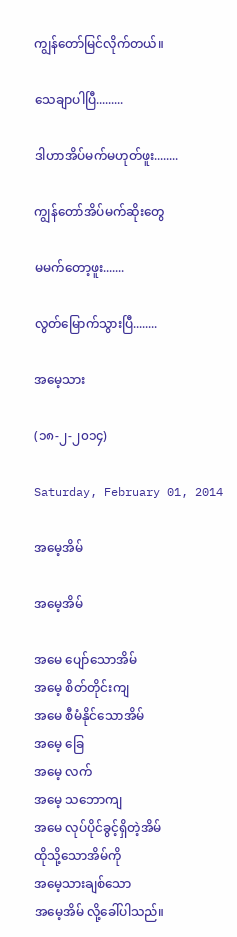ကျွန်တော်မြင်လိုက်တယ်။

သေချာပါပြီ.........

ဒါဟာအိပ်မက်မဟုတ်ဖူး........

ကျွန်တော်အိပ်မက်ဆိုးတွေ

မမက်တော့ဖူး.......

လွတ်မြောက်သွားပြီ........

အမေ့သား

(၁၈-၂-၂၀၁၄)

Saturday, February 01, 2014

အမေ့အိမ်

အမေ့အိမ်

အမေ ပျော်သောအိမ်
အမေ့ စိတ်တိုင်းကျ
အမေ စီမံနိုင်သောအိမ်
အမေ့ ခြေ
အမေ့ လက်
အမေ့ သဘောကျ
အမေ လုပ်ပိုင်ခွင့်ရှိတဲ့အိမ်
ထိုသို့သောအိမ်ကို
အမေ့သားချစ်သော
အမေ့အိမ် လို့ခေါ်ပါသည်။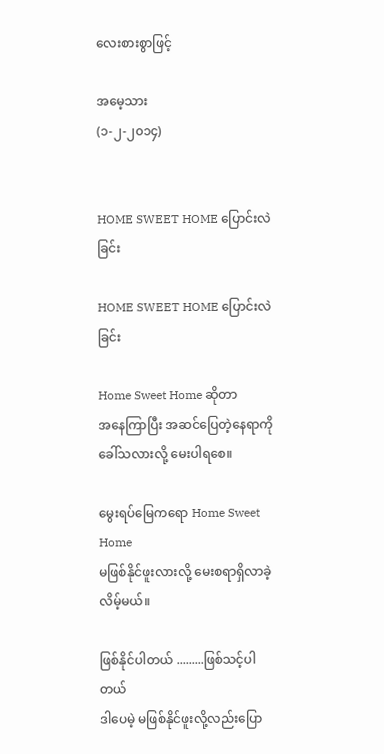လေးစားစွာဖြင့်

အမေ့သား
(၁-၂-၂၀၁၄)


HOME SWEET HOME ပြောင်းလဲခြင်း

HOME SWEET HOME ပြောင်းလဲခြင်း

Home Sweet Home ဆိုတာ
အနေကြာပြီး အဆင်ပြေတဲ့နေရာကို ခေါ်သလားလို့ မေးပါရစေ။

မွေးရပ်မြေကရော Home Sweet Home
မဖြစ်နိုင်ဖူးလားလို့ မေးစရာရှိလာခဲ့လိမ့်မယ်။

ဖြစ်နိုင်ပါတယ် .........ဖြစ်သင့်ပါတယ်
ဒါပေမဲ့ မဖြစ်နိုင်ဖူးလို့လည်းပြော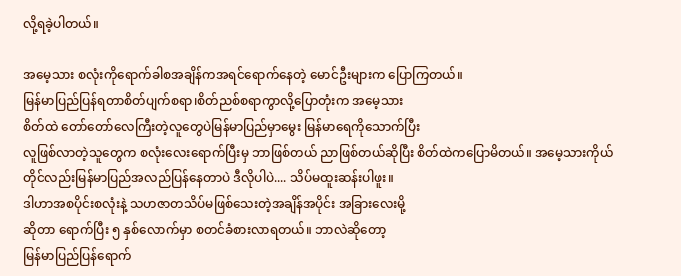လို့ရခဲ့ပါတယ်။

အမေ့သား စလုံးကိုရောက်ခါစအချိန်ကအရင်ရောက်နေတဲ့ မောင်ဦးများက ပြောကြတယ်။
မြန်မာပြည်ပြန်ရတာစိတ်ပျက်စရာ၊စိတ်ညစ်စရာကွာလို့ပြောတုံးက အမေ့သား
စိတ်ထဲ တော်တော်လေကြီးတဲ့လူတွေပဲမြန်မာပြည်မှာမွေး မြန်မာရေကိုသောက်ပြီး
လူဖြစ်လာတဲ့သူတွေက စလုံးလေးရောက်ပြီးမှ ဘာဖြစ်တယ် ညာဖြစ်တယ်ဆိုပြီး စိတ်ထဲကပြောမိတယ်။ အမေ့သားကိုယ်တိုင်လည်းမြန်မာပြည်အလည်ပြန်နေတာပဲ ဒီလိုပါပဲ.... သိပ်မထူးဆန်းပါဖူး။
ဒါဟာအစပိုင်းစလုံးနဲ့ သဟဇာတသိပ်မဖြစ်သေးတဲ့အချိန်အပိုင်း အခြားလေးမို့
ဆိုတာ ရောက်ပြီး ၅ နှစ်လောက်မှာ စတင်ခံစားလာရတယ်။ ဘာလဲဆိုတော့
မြန်မာပြည်ပြန်ရောက်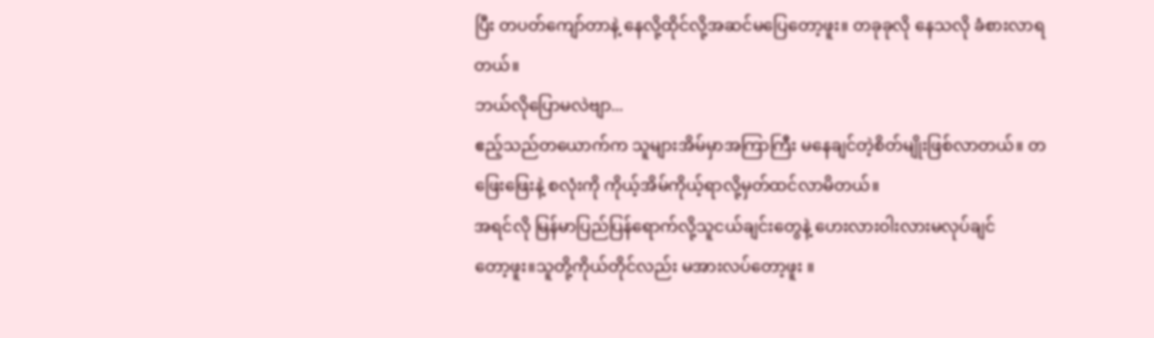ပြီး တပတ်ကျော်တာနဲ့ နေလို့ထိုင်လို့အဆင်မပြေတော့ဖူး။ တခုခုလို နေသလို ခံစားလာရတယ်။
ဘယ်လိုပြောမလဲဗျာ...
ဧည့်သည်တယောက်က သူများအိမ်မှာအကြာကြီး မနေချင်တဲ့စိတ်မျိုးဖြစ်လာတယ်။ တဖြေးဖြေးနဲ့ စလုံးကို ကိုယ့်အိမ်ကိုယ့်ရာလို့မှတ်ထင်လာမိတယ်။
အရင်လို မြန်မာပြည်ပြန်ရောက်လို့သူငယ်ချင်းတွေနဲ့ ဟေးလားဝါးလားမလုပ်ချင်
တော့ဖူး။သူတို့ကိုယ်တိုင်လည်း မအားလပ်တော့ဖူး ။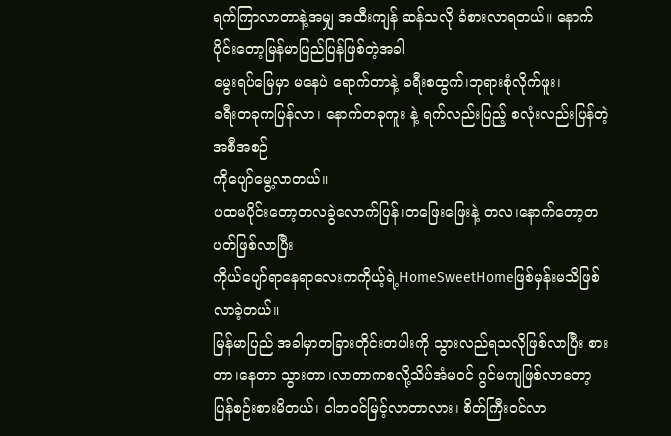ရက်ကြာလာတာနဲ့အမျှ အထီးကျန် ဆန်သလို ခံစားလာရတယ်။ နောက်ပိုင်းတော့မြန်မာပြည်ပြန်ဖြစ်တဲ့အခါ
မွေးရပ်မြေမှာ မနေပဲ ရောက်တာနဲ့ ခရီးစထွက်၊ဘုရားစုံလိုက်ဖူး၊
ခရီးတခုကပြန်လာ၊ နောက်တခုကူး နဲ့ ရက်လည်းပြည့် စလုံးလည်းပြန်တဲ့အစီအစဉ်
ကိုပျော်မွေ့လာတယ်။
ပထမပိုင်းတော့တလခွဲလောက်ပြန်၊တဖြေးဖြေးနဲ့ တလ၊နောက်တော့တပတ်ဖြစ်လာပြီး
ကိုယ်ပျော်ရာနေရာလေးကကိုယ့်ရဲ့HomeSweetHomeဖြစ်မှန်းမသိဖြစ်လာခဲ့တယ်။
မြန်မာပြည် အခါမှာတခြားတိုင်းတပါးကို သွားလည်ရသလိုဖြစ်လာပြီး စားတာ၊နေတာ သွားတာ၊လာတာကစလို့သိပ်အံမဝင် ဂွင်မကျဖြစ်လာတော့ ပြန်စဉ်းစားမိတယ်၊ ငါဘဝင်မြင့်လာတာလား၊ စိတ်ကြီးဝင်လာ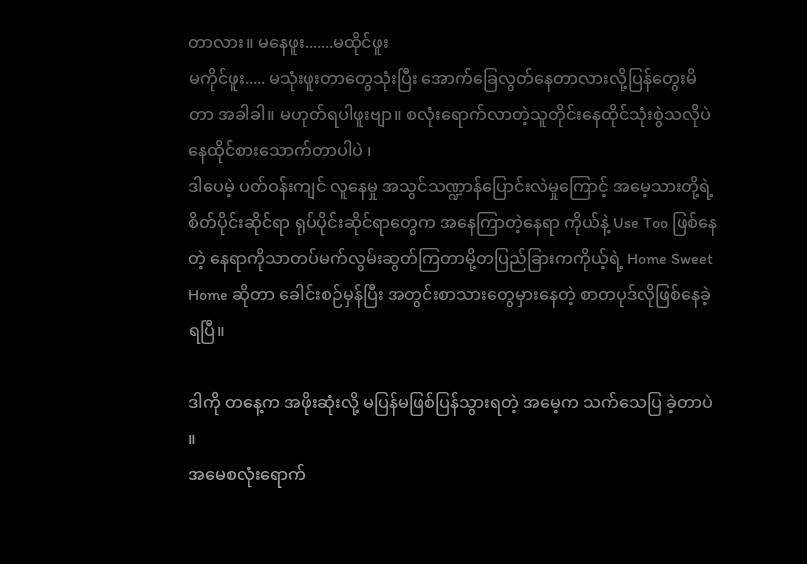တာလား။ မနေဖူး.......မထိုင်ဖူး
မကိုင်ဖူး..... မသုံးဖူးတာတွေသုံးပြီး အောက်ခြေလွတ်နေတာလားလို့ပြန်တွေးမိတာ အခါခါ။ မဟုတ်ရပါဖူးဗျာ။ စလုံးရောက်လာတဲ့သူတိုင်းနေထိုင်သုံးစွဲသလိုပဲ နေထိုင်စားသောက်တာပါပဲ ၊
ဒါပေမဲ့ ပတ်ဝန်းကျင် လူနေမှု အသွင်သဏ္ဍာန်ပြောင်းလဲမှုကြောင့် အမေ့သားတို့ရဲ့
စိတ်ပိုင်းဆိုင်ရာ ရုပ်ပိုင်းဆိုင်ရာတွေက အနေကြာတဲ့နေရာ ကိုယ်နဲ့ Use Too ဖြစ်နေ
တဲ့ နေရာကိုသာတပ်မက်လွမ်းဆွတ်ကြတာမို့တပြည်ခြားကကိုယ့်ရဲ့ Home Sweet Home ဆိုတာ ခေါင်းစဉ်မှန်ပြီး အတွင်းစာသားတွေမှားနေတဲ့ စာတပုဒ်လိုဖြစ်နေခဲ့ရပြီ။

ဒါကို တနေ့က အဖိုးဆုံးလို့ မပြန်မဖြစ်ပြန်သွားရတဲ့ အမေ့က သက်သေပြ ခဲ့တာပဲ ။
အမေစလုံးရောက်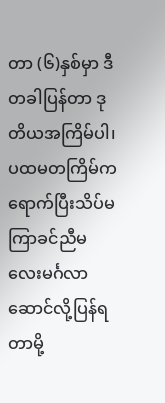တာ (၆)နှစ်မှာ ဒီတခါပြန်တာ ဒုတိယအကြိမ်ပါ၊ ပထမတကြိမ်က
ရောက်ပြီးသိပ်မကြာခင်ညီမလေးမင်္ဂလာဆောင်လို့ပြန်ရတာမို့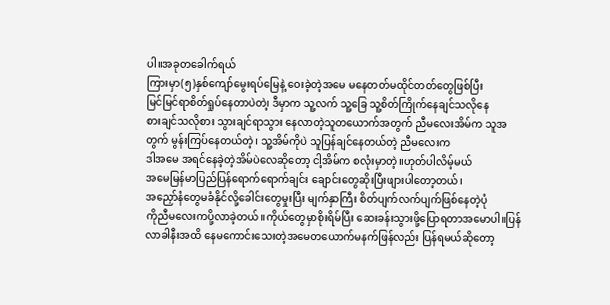ပါ။အခုတခေါက်ရယ်
ကြားမှာ(၅)နှစ်ကျော်မွေးရပ်မြေနဲ့ ဝေးခဲ့တဲ့အမေ မနေတတ်မထိုင်တတ်တွေဖြစ်ပြီး
မြင်မြင်ရာစိတ်ရှုပ်နေတာပဲတဲ၊့ ဒီမှာက သူ့လက် သူ့ခြေ သူ့စိတ်ကြိုက်နေချင်သလိုနေ
စားချင်သလိုစား သွားချင်ရာသွား နေလာတဲ့သူတယောက်အတွက် ညီမလေးအိမ်က သူအတွက် မွန်းကြပ်နေတယ်တဲ့၊ သူ့အိမ်ကိုပဲ သူပြန်ချင်နေတယ်တဲ့ ညီမလေးက
ဒါအမေ အရင်နေခဲ့တဲ့အိမ်ပဲလေဆိုတော့ ငါ့အိမ်က စလုံးမှာတဲ့။ဟုတ်ပါလိမ့်မယ်
အမေမြန်မာပြည်ပြန်ရောက်ရောက်ချင်း ချောင်းတွေဆိုးပြီးဖျားပါတော့တယ်၊
အညှော်နံတွေမခံနိုင်လို့ခေါင်းတွေမှုးပြီး မျက်နှာကြီး စိတ်ပျက်လက်ပျက်ဖြစ်နေတဲ့ပုံ
ကိုညီမလေးကပို့လာခဲ့တယ်။ကိုယ်တွေမှာစိုးရိမ်ပြီး ဆေးခန်းသွားဖို့ပြောရတာအမောပါ။ပြန်လာခါနီးအထိ နေမကောင်းသေးတဲ့အမေတယောက်မနက်ဖြန်လည်း ပြန်ရမယ်ဆိုတော့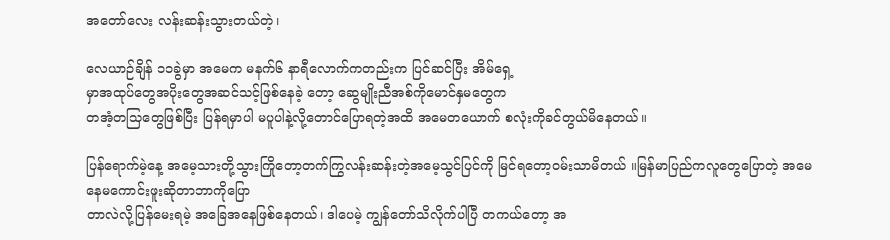အတော်လေး လန်းဆန်းသွားတယ်တဲ့၊

လေယာဉ်ချိန် ၁၁ခွဲမှာ အမေက မနက်၆ နာရီလောက်ကတည်းက ပြင်ဆင်ပြီး အိမ်ရှေ့
မှာအထုပ်တွေအပိုးတွေအဆင်သင့်ဖြစ်နေခဲ့ တော့ ဆွေမျိုးညီအစ်ကိုမောင်နှမတွေက
တအံ့တသြတွေဖြစ်ပြီး ပြန်ရမှာပါ မပူပါနဲ့လို့တောင်ပြောရတဲ့အထိ အမေတယောက် စလုံးကိုခင်တွယ်မိနေတယ်။

ပြန်ရောက်မဲ့နေ့ အမေ့သားတို့သွားကြိုတော့တက်ကြွလန်းဆန်းတဲ့အမေ့သွင်ပြင်ကို မြင်ရတော့ဝမ်းသာမိတယ် ။မြန်မာပြည်ကလူတွေပြောတဲ့ အမေနေမကောင်းဖူးဆိုတာဘာကိုပြော
တာလဲလို့ပြန်မေးရမဲ့ အခြေအနေဖြစ်နေတယ်၊ ဒါပေမဲ့ ကျွန်တော်သိလိုက်ပါပြီ တကယ်တော့ အ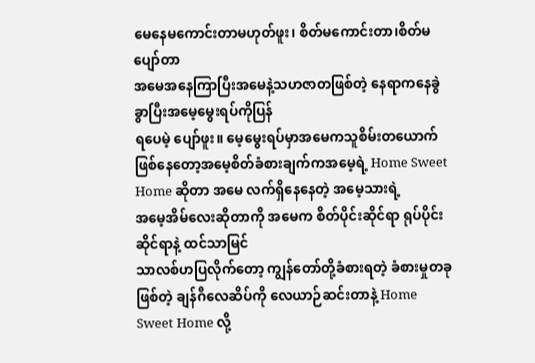မေနေမကောင်းတာမဟုတ်ဖူး၊ စိတ်မကောင်းတာ၊စိတ်မပျော်တာ
အမေအနေကြာပြီးအမေနဲ့သဟဇာတဖြစ်တဲ့ နေရာကနေခွဲခွာပြီးအမေ့မွေးရပ်ကိုပြန်
ရပေမဲ့ ပျော်ဖူး။ မေ့မွေးရပ်မှာအမေကသူစိမ်းတယောက်ဖြစ်နေတော့အမေ့စိတ်ခံစားချက်ကအမေ့ရဲ့ Home Sweet Home ဆိုတာ အမေ လက်ရှိနေနေတဲ့ အမေ့သားရဲ့
အမေ့အိမ်လေးဆိုတာကို အမေက စိတ်ပိုင်းဆိုင်ရာ ရုပ်ပိုင်းဆိုင်ရာနဲ့ ထင်သာမြင်
သာလစ်ဟပြလိုက်တော့ ကျွန်တော်တို့ခံစားရတဲ့ ခံစားမှုတခုဖြစ်တဲ့ ချန်ဂီလေဆိပ်ကို လေယာဉ်ဆင်းတာနဲ့ Home Sweet Home လို့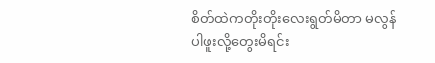စိတ်ထဲကတိုးတိုးလေးရွတ်မိတာ မလွန်ပါဖူးလို့တွေးမိရင်း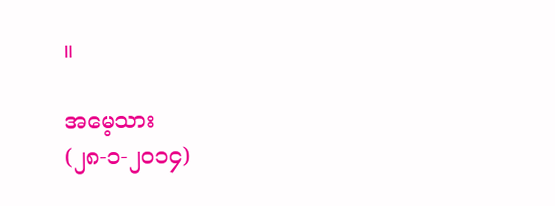။

အမေ့သား
(၂၈-၁-၂၀၁၄)